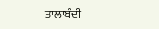ਤਾਲਾਬੰਦੀ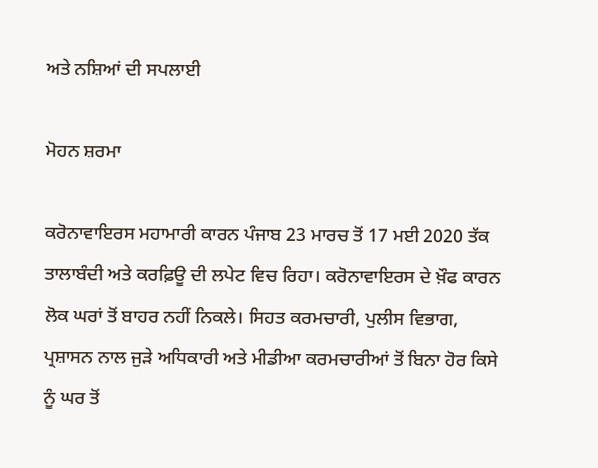ਅਤੇ ਨਸ਼ਿਆਂ ਦੀ ਸਪਲਾਈ

ਮੋਹਨ ਸ਼ਰਮਾ

ਕਰੋਨਾਵਾਇਰਸ ਮਹਾਮਾਰੀ ਕਾਰਨ ਪੰਜਾਬ 23 ਮਾਰਚ ਤੋਂ 17 ਮਈ 2020 ਤੱਕ ਤਾਲਾਬੰਦੀ ਅਤੇ ਕਰਫ਼ਿਊ ਦੀ ਲਪੇਟ ਵਿਚ ਰਿਹਾ। ਕਰੋਨਾਵਾਇਰਸ ਦੇ ਖ਼ੌਫ ਕਾਰਨ ਲੋਕ ਘਰਾਂ ਤੋਂ ਬਾਹਰ ਨਹੀਂ ਨਿਕਲੇ। ਸਿਹਤ ਕਰਮਚਾਰੀ, ਪੁਲੀਸ ਵਿਭਾਗ, ਪ੍ਰਸ਼ਾਸਨ ਨਾਲ ਜੁੜੇ ਅਧਿਕਾਰੀ ਅਤੇ ਮੀਡੀਆ ਕਰਮਚਾਰੀਆਂ ਤੋਂ ਬਿਨਾ ਹੋਰ ਕਿਸੇ ਨੂੰ ਘਰ ਤੋਂ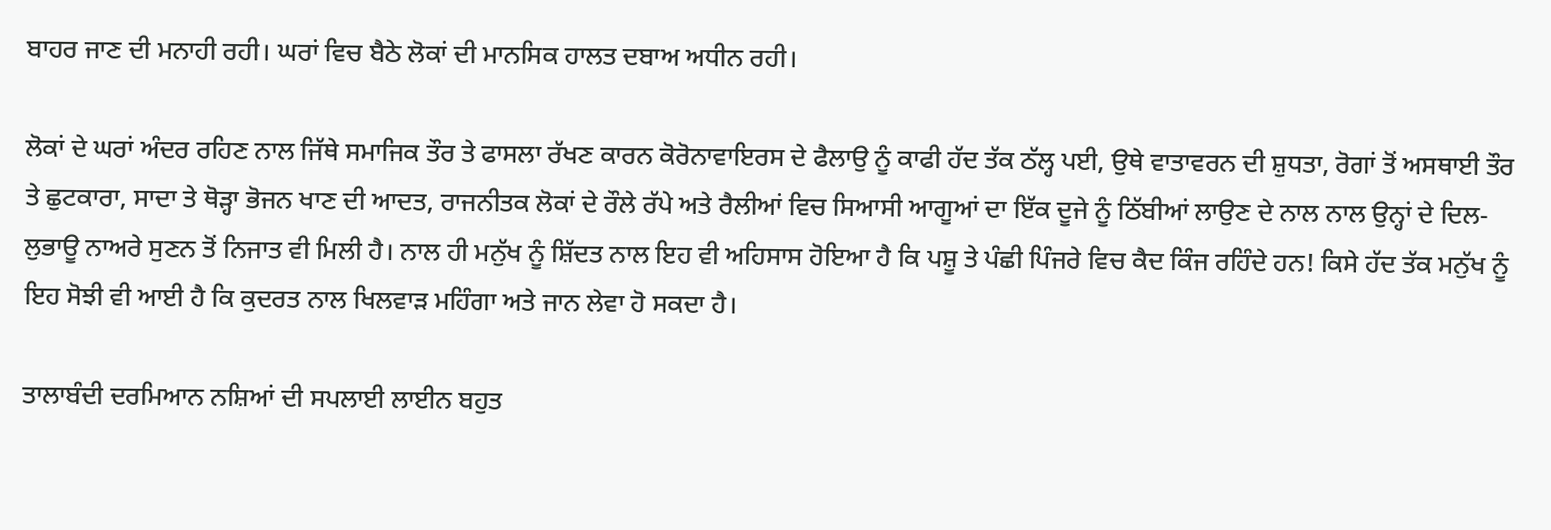ਬਾਹਰ ਜਾਣ ਦੀ ਮਨਾਹੀ ਰਹੀ। ਘਰਾਂ ਵਿਚ ਬੈਠੇ ਲੋਕਾਂ ਦੀ ਮਾਨਸਿਕ ਹਾਲਤ ਦਬਾਅ ਅਧੀਨ ਰਹੀ।

ਲੋਕਾਂ ਦੇ ਘਰਾਂ ਅੰਦਰ ਰਹਿਣ ਨਾਲ ਜਿੱਥੇ ਸਮਾਜਿਕ ਤੌਰ ਤੇ ਫਾਸਲਾ ਰੱਖਣ ਕਾਰਨ ਕੋਰੋਨਾਵਾਇਰਸ ਦੇ ਫੈਲਾਉ ਨੂੰ ਕਾਫੀ ਹੱਦ ਤੱਕ ਠੱਲ੍ਹ ਪਈ, ਉਥੇ ਵਾਤਾਵਰਨ ਦੀ ਸ਼ੁਧਤਾ, ਰੋਗਾਂ ਤੋਂ ਅਸਥਾਈ ਤੌਰ ਤੇ ਛੁਟਕਾਰਾ, ਸਾਦਾ ਤੇ ਥੋੜ੍ਹਾ ਭੋਜਨ ਖਾਣ ਦੀ ਆਦਤ, ਰਾਜਨੀਤਕ ਲੋਕਾਂ ਦੇ ਰੌਲੇ ਰੱਪੇ ਅਤੇ ਰੈਲੀਆਂ ਵਿਚ ਸਿਆਸੀ ਆਗੂਆਂ ਦਾ ਇੱਕ ਦੂਜੇ ਨੂੰ ਠਿੱਬੀਆਂ ਲਾਉਣ ਦੇ ਨਾਲ ਨਾਲ ਉਨ੍ਹਾਂ ਦੇ ਦਿਲ-ਲੁਭਾਊ ਨਾਅਰੇ ਸੁਣਨ ਤੋਂ ਨਿਜਾਤ ਵੀ ਮਿਲੀ ਹੈ। ਨਾਲ ਹੀ ਮਨੁੱਖ ਨੂੰ ਸ਼ਿੱਦਤ ਨਾਲ ਇਹ ਵੀ ਅਹਿਸਾਸ ਹੋਇਆ ਹੈ ਕਿ ਪਸ਼ੂ ਤੇ ਪੰਛੀ ਪਿੰਜਰੇ ਵਿਚ ਕੈਦ ਕਿੰਜ ਰਹਿੰਦੇ ਹਨ! ਕਿਸੇ ਹੱਦ ਤੱਕ ਮਨੁੱਖ ਨੂੰ ਇਹ ਸੋਝੀ ਵੀ ਆਈ ਹੈ ਕਿ ਕੁਦਰਤ ਨਾਲ ਖਿਲਵਾੜ ਮਹਿੰਗਾ ਅਤੇ ਜਾਨ ਲੇਵਾ ਹੋ ਸਕਦਾ ਹੈ।

ਤਾਲਾਬੰਦੀ ਦਰਮਿਆਨ ਨਸ਼ਿਆਂ ਦੀ ਸਪਲਾਈ ਲਾਈਨ ਬਹੁਤ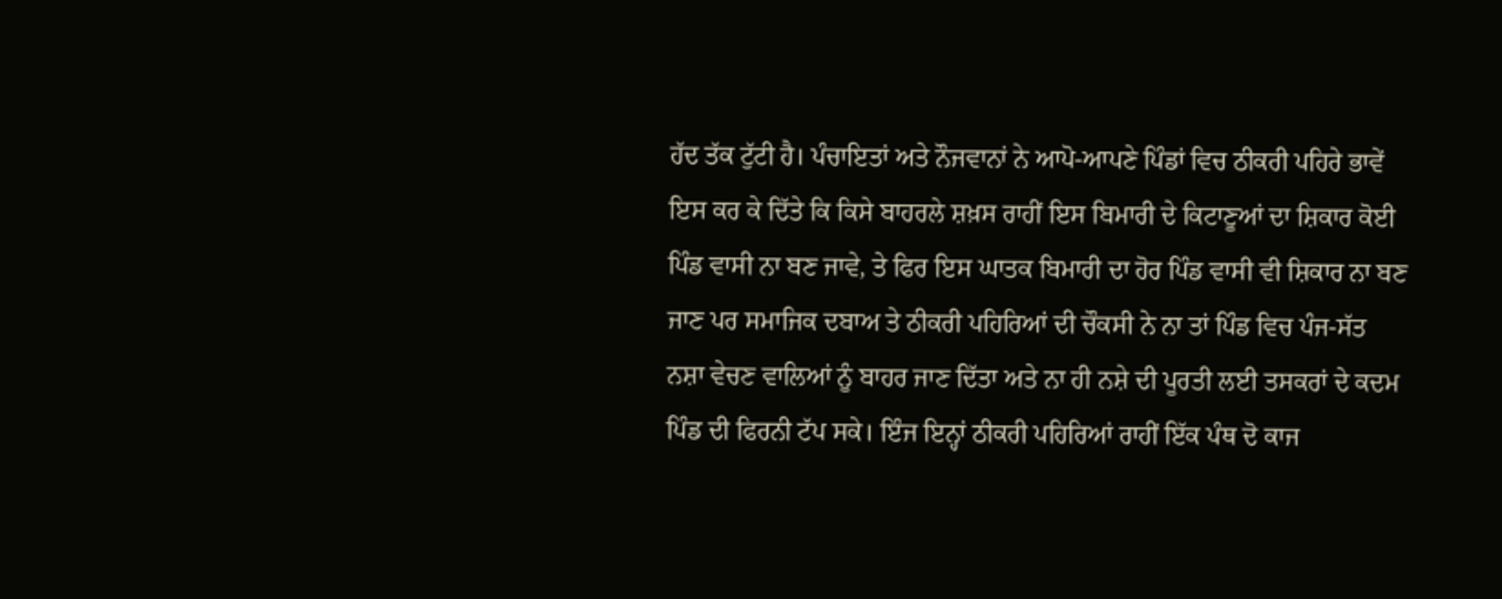ਹੱਦ ਤੱਕ ਟੁੱਟੀ ਹੈ। ਪੰਚਾਇਤਾਂ ਅਤੇ ਨੌਜਵਾਨਾਂ ਨੇ ਆਪੋ-ਆਪਣੇ ਪਿੰਡਾਂ ਵਿਚ ਠੀਕਰੀ ਪਹਿਰੇ ਭਾਵੇਂ ਇਸ ਕਰ ਕੇ ਦਿੱਤੇ ਕਿ ਕਿਸੇ ਬਾਹਰਲੇ ਸ਼ਖ਼ਸ ਰਾਹੀਂ ਇਸ ਬਿਮਾਰੀ ਦੇ ਕਿਟਾਣੂਆਂ ਦਾ ਸ਼ਿਕਾਰ ਕੋਈ ਪਿੰਡ ਵਾਸੀ ਨਾ ਬਣ ਜਾਵੇ, ਤੇ ਫਿਰ ਇਸ ਘਾਤਕ ਬਿਮਾਰੀ ਦਾ ਹੋਰ ਪਿੰਡ ਵਾਸੀ ਵੀ ਸ਼ਿਕਾਰ ਨਾ ਬਣ ਜਾਣ ਪਰ ਸਮਾਜਿਕ ਦਬਾਅ ਤੇ ਠੀਕਰੀ ਪਹਿਰਿਆਂ ਦੀ ਚੌਕਸੀ ਨੇ ਨਾ ਤਾਂ ਪਿੰਡ ਵਿਚ ਪੰਜ-ਸੱਤ ਨਸ਼ਾ ਵੇਚਣ ਵਾਲਿਆਂ ਨੂੰ ਬਾਹਰ ਜਾਣ ਦਿੱਤਾ ਅਤੇ ਨਾ ਹੀ ਨਸ਼ੇ ਦੀ ਪੂਰਤੀ ਲਈ ਤਸਕਰਾਂ ਦੇ ਕਦਮ ਪਿੰਡ ਦੀ ਫਿਰਨੀ ਟੱਪ ਸਕੇ। ਇੰਜ ਇਨ੍ਹਾਂ ਠੀਕਰੀ ਪਹਿਰਿਆਂ ਰਾਹੀਂ ਇੱਕ ਪੰਥ ਦੋ ਕਾਜ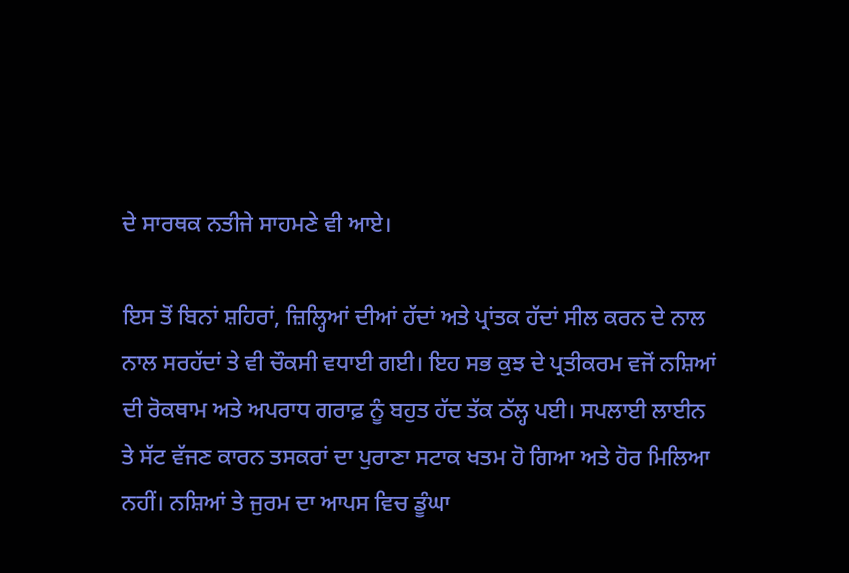ਦੇ ਸਾਰਥਕ ਨਤੀਜੇ ਸਾਹਮਣੇ ਵੀ ਆਏ।

ਇਸ ਤੋਂ ਬਿਨਾਂ ਸ਼ਹਿਰਾਂ, ਜ਼ਿਲ੍ਹਿਆਂ ਦੀਆਂ ਹੱਦਾਂ ਅਤੇ ਪ੍ਰਾਂਤਕ ਹੱਦਾਂ ਸੀਲ ਕਰਨ ਦੇ ਨਾਲ ਨਾਲ ਸਰਹੱਦਾਂ ਤੇ ਵੀ ਚੌਕਸੀ ਵਧਾਈ ਗਈ। ਇਹ ਸਭ ਕੁਝ ਦੇ ਪ੍ਰਤੀਕਰਮ ਵਜੋਂ ਨਸ਼ਿਆਂ ਦੀ ਰੋਕਥਾਮ ਅਤੇ ਅਪਰਾਧ ਗਰਾਫ਼ ਨੂੰ ਬਹੁਤ ਹੱਦ ਤੱਕ ਠੱਲ੍ਹ ਪਈ। ਸਪਲਾਈ ਲਾਈਨ ਤੇ ਸੱਟ ਵੱਜਣ ਕਾਰਨ ਤਸਕਰਾਂ ਦਾ ਪੁਰਾਣਾ ਸਟਾਕ ਖਤਮ ਹੋ ਗਿਆ ਅਤੇ ਹੋਰ ਮਿਲਿਆ ਨਹੀਂ। ਨਸ਼ਿਆਂ ਤੇ ਜੁਰਮ ਦਾ ਆਪਸ ਵਿਚ ਡੂੰਘਾ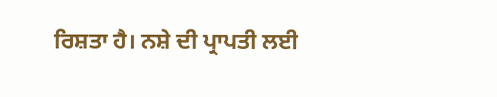ਰਿਸ਼ਤਾ ਹੈ। ਨਸ਼ੇ ਦੀ ਪ੍ਰਾਪਤੀ ਲਈ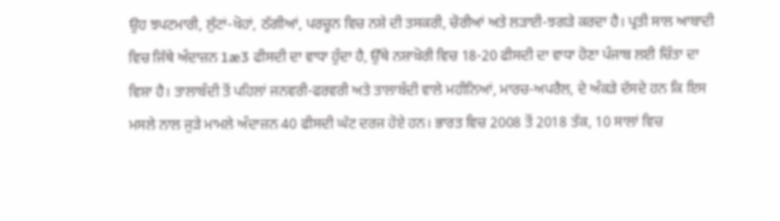ਉਹ ਝਪਟਮਾਰੀ, ਲੁੱਟਾਂ-ਖੋਹਾਂ, ਠੱਗੀਆਂ, ਪਰਚੂਨ ਵਿਚ ਨਸ਼ੇ ਦੀ ਤਸਕਰੀ, ਚੋਰੀਆਂ ਅਤੇ ਲੜਾਈ-ਝਗੜੇ ਕਰਦਾ ਹੈ। ਪ੍ਰਤੀ ਸਾਲ ਆਬਾਦੀ ਵਿਚ ਜਿੱਥੇ ਅੰਦਾਜ਼ਨ 1æ3 ਫੀਸਦੀ ਦਾ ਵਾਧਾ ਹੁੰਦਾ ਹੈ, ਉੱਥੇ ਨਸ਼ਾਖ਼ੋਰੀ ਵਿਚ 18-20 ਫੀਸਦੀ ਦਾ ਵਾਧਾ ਹੋਣਾ ਪੰਜਾਬ ਲਈ ਚਿੰਤਾ ਦਾ ਵਿਸ਼ਾ ਹੈ। ਤਾਲਾਬੰਦੀ ਤੋਂ ਪਹਿਲਾਂ ਜਨਵਰੀ-ਫਰਵਰੀ ਅਤੇ ਤਾਲਾਬੰਦੀ ਵਾਲੇ ਮਹੀਨਿਆਂ, ਮਾਰਚ-ਅਪਰੈਲ, ਦੇ ਅੰਕੜੇ ਦੱਸਦੇ ਹਨ ਕਿ ਇਸ ਮਸਲੇ ਨਾਲ ਜੁੜੇ ਮਾਮਲੇ ਅੰਦਾਜ਼ਨ 40 ਫੀਸਦੀ ਘੱਟ ਦਰਜ ਹੋਏ ਹਨ। ਭਾਰਤ ਵਿਚ 2008 ਤੋਂ 2018 ਤੱਕ, 10 ਸਾਲਾਂ ਵਿਚ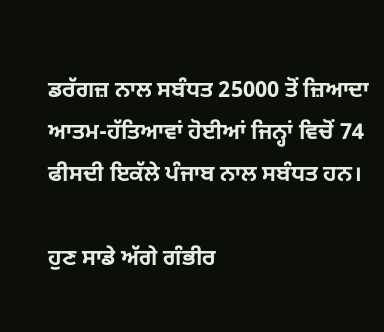ਡਰੱਗਜ਼ ਨਾਲ ਸਬੰਧਤ 25000 ਤੋਂ ਜ਼ਿਆਦਾ ਆਤਮ-ਹੱਤਿਆਵਾਂ ਹੋਈਆਂ ਜਿਨ੍ਹਾਂ ਵਿਚੋਂ 74 ਫੀਸਦੀ ਇਕੱਲੇ ਪੰਜਾਬ ਨਾਲ ਸਬੰਧਤ ਹਨ।

ਹੁਣ ਸਾਡੇ ਅੱਗੇ ਗੰਭੀਰ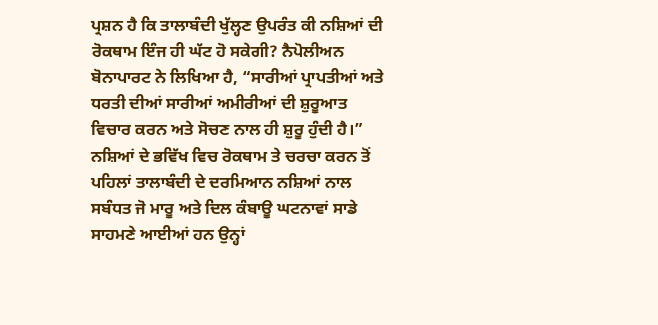ਪ੍ਰਸ਼ਨ ਹੈ ਕਿ ਤਾਲਾਬੰਦੀ ਖੁੱਲ੍ਹਣ ਉਪਰੰਤ ਕੀ ਨਸ਼ਿਆਂ ਦੀ ਰੋਕਥਾਮ ਇੰਜ ਹੀ ਘੱਟ ਹੋ ਸਕੇਗੀ? ਨੈਪੋਲੀਅਨ ਬੋਨਾਪਾਰਟ ਨੇ ਲਿਖਿਆ ਹੈ, “ਸਾਰੀਆਂ ਪ੍ਰਾਪਤੀਆਂ ਅਤੇ ਧਰਤੀ ਦੀਆਂ ਸਾਰੀਆਂ ਅਮੀਰੀਆਂ ਦੀ ਸ਼ੁਰੂਆਤ ਵਿਚਾਰ ਕਰਨ ਅਤੇ ਸੋਚਣ ਨਾਲ ਹੀ ਸ਼ੁਰੂ ਹੁੰਦੀ ਹੈ।” ਨਸ਼ਿਆਂ ਦੇ ਭਵਿੱਖ ਵਿਚ ਰੋਕਥਾਮ ਤੇ ਚਰਚਾ ਕਰਨ ਤੋਂ ਪਹਿਲਾਂ ਤਾਲਾਬੰਦੀ ਦੇ ਦਰਮਿਆਨ ਨਸ਼ਿਆਂ ਨਾਲ ਸਬੰਧਤ ਜੋ ਮਾਰੂ ਅਤੇ ਦਿਲ ਕੰਬਾਊ ਘਟਨਾਵਾਂ ਸਾਡੇ ਸਾਹਮਣੇ ਆਈਆਂ ਹਨ ਉਨ੍ਹਾਂ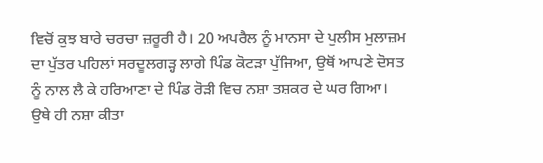ਵਿਚੋਂ ਕੁਝ ਬਾਰੇ ਚਰਚਾ ਜ਼ਰੂਰੀ ਹੈ। 20 ਅਪਰੈਲ ਨੂੰ ਮਾਨਸਾ ਦੇ ਪੁਲੀਸ ਮੁਲਾਜ਼ਮ ਦਾ ਪੁੱਤਰ ਪਹਿਲਾਂ ਸਰਦੂਲਗੜ੍ਹ ਲਾਗੇ ਪਿੰਡ ਕੋਟੜਾ ਪੁੱਜਿਆ, ਉਥੋਂ ਆਪਣੇ ਦੋਸਤ ਨੂੰ ਨਾਲ ਲੈ ਕੇ ਹਰਿਆਣਾ ਦੇ ਪਿੰਡ ਰੋੜੀ ਵਿਚ ਨਸ਼ਾ ਤਸ਼ਕਰ ਦੇ ਘਰ ਗਿਆ। ਉਥੇ ਹੀ ਨਸ਼ਾ ਕੀਤਾ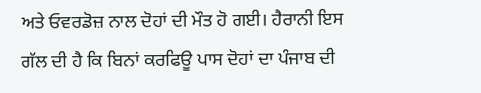ਅਤੇ ਓਵਰਡੋਜ਼ ਨਾਲ ਦੋਹਾਂ ਦੀ ਮੌਤ ਹੋ ਗਈ। ਹੈਰਾਨੀ ਇਸ ਗੱਲ ਦੀ ਹੈ ਕਿ ਬਿਨਾਂ ਕਰਫਿਊ ਪਾਸ ਦੋਹਾਂ ਦਾ ਪੰਜਾਬ ਦੀ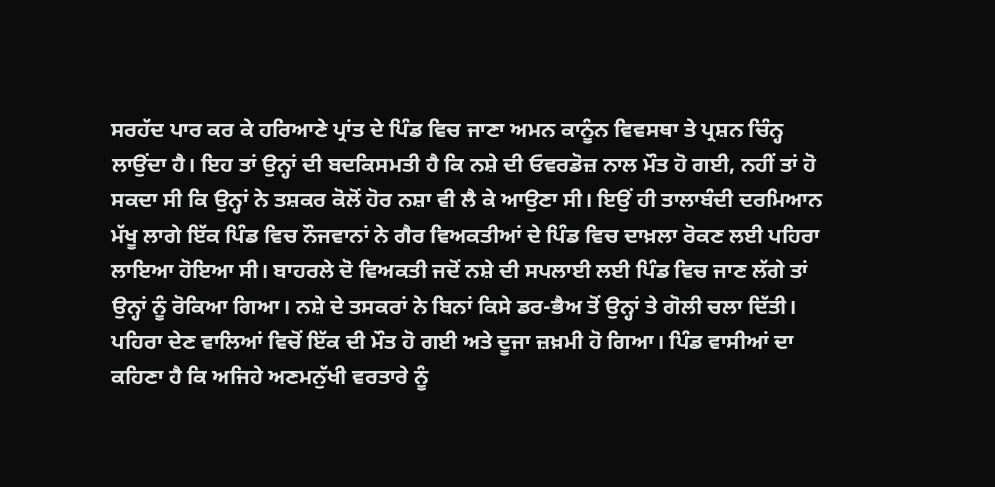ਸਰਹੱਦ ਪਾਰ ਕਰ ਕੇ ਹਰਿਆਣੇ ਪ੍ਰਾਂਤ ਦੇ ਪਿੰਡ ਵਿਚ ਜਾਣਾ ਅਮਨ ਕਾਨੂੰਨ ਵਿਵਸਥਾ ਤੇ ਪ੍ਰਸ਼ਨ ਚਿੰਨ੍ਹ ਲਾਉਂਦਾ ਹੈ। ਇਹ ਤਾਂ ਉਨ੍ਹਾਂ ਦੀ ਬਦਕਿਸਮਤੀ ਹੈ ਕਿ ਨਸ਼ੇ ਦੀ ਓਵਰਡੋਜ਼ ਨਾਲ ਮੌਤ ਹੋ ਗਈ, ਨਹੀਂ ਤਾਂ ਹੋ ਸਕਦਾ ਸੀ ਕਿ ਉਨ੍ਹਾਂ ਨੇ ਤਸ਼ਕਰ ਕੋਲੋਂ ਹੋਰ ਨਸ਼ਾ ਵੀ ਲੈ ਕੇ ਆਉਣਾ ਸੀ। ਇਉਂ ਹੀ ਤਾਲਾਬੰਦੀ ਦਰਮਿਆਨ ਮੱਖੂ ਲਾਗੇ ਇੱਕ ਪਿੰਡ ਵਿਚ ਨੌਜਵਾਨਾਂ ਨੇ ਗੈਰ ਵਿਅਕਤੀਆਂ ਦੇ ਪਿੰਡ ਵਿਚ ਦਾਖ਼ਲਾ ਰੋਕਣ ਲਈ ਪਹਿਰਾ ਲਾਇਆ ਹੋਇਆ ਸੀ। ਬਾਹਰਲੇ ਦੋ ਵਿਅਕਤੀ ਜਦੋਂ ਨਸ਼ੇ ਦੀ ਸਪਲਾਈ ਲਈ ਪਿੰਡ ਵਿਚ ਜਾਣ ਲੱਗੇ ਤਾਂ ਉਨ੍ਹਾਂ ਨੂੰ ਰੋਕਿਆ ਗਿਆ। ਨਸ਼ੇ ਦੇ ਤਸਕਰਾਂ ਨੇ ਬਿਨਾਂ ਕਿਸੇ ਡਰ-ਭੈਅ ਤੋਂ ਉਨ੍ਹਾਂ ਤੇ ਗੋਲੀ ਚਲਾ ਦਿੱਤੀ। ਪਹਿਰਾ ਦੇਣ ਵਾਲਿਆਂ ਵਿਚੋਂ ਇੱਕ ਦੀ ਮੌਤ ਹੋ ਗਈ ਅਤੇ ਦੂਜਾ ਜ਼ਖ਼ਮੀ ਹੋ ਗਿਆ। ਪਿੰਡ ਵਾਸੀਆਂ ਦਾ ਕਹਿਣਾ ਹੈ ਕਿ ਅਜਿਹੇ ਅਣਮਨੁੱਖੀ ਵਰਤਾਰੇ ਨੂੰ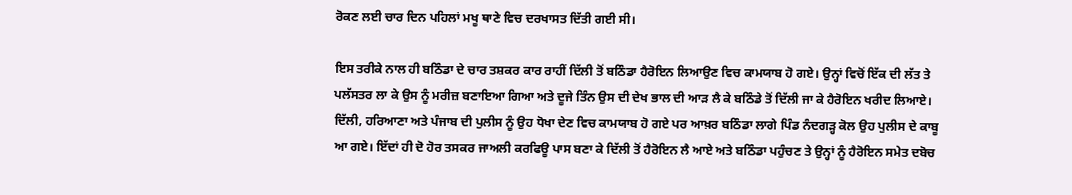ਰੋਕਣ ਲਈ ਚਾਰ ਦਿਨ ਪਹਿਲਾਂ ਮਖੂ ਥਾਣੇ ਵਿਚ ਦਰਖਾਸਤ ਦਿੱਤੀ ਗਈ ਸੀ।

ਇਸ ਤਰੀਕੇ ਨਾਲ ਹੀ ਬਠਿੰਡਾ ਦੇ ਚਾਰ ਤਸ਼ਕਰ ਕਾਰ ਰਾਹੀਂ ਦਿੱਲੀ ਤੋਂ ਬਠਿੰਡਾ ਹੈਰੋਇਨ ਲਿਆਉਣ ਵਿਚ ਕਾਮਯਾਬ ਹੋ ਗਏ। ਉਨ੍ਹਾਂ ਵਿਚੋਂ ਇੱਕ ਦੀ ਲੱਤ ਤੇ ਪਲੱਸਤਰ ਲਾ ਕੇ ਉਸ ਨੂੰ ਮਰੀਜ਼ ਬਣਾਇਆ ਗਿਆ ਅਤੇ ਦੂਜੇ ਤਿੰਨ ਉਸ ਦੀ ਦੇਖ ਭਾਲ ਦੀ ਆੜ ਲੈ ਕੇ ਬਠਿੰਡੇ ਤੋਂ ਦਿੱਲੀ ਜਾ ਕੇ ਹੈਰੋਇਨ ਖਰੀਦ ਲਿਆਏ। ਦਿੱਲੀ, ਹਰਿਆਣਾ ਅਤੇ ਪੰਜਾਬ ਦੀ ਪੁਲੀਸ ਨੂੰ ਉਹ ਧੋਖਾ ਦੇਣ ਵਿਚ ਕਾਮਯਾਬ ਹੋ ਗਏ ਪਰ ਆਖ਼ਰ ਬਠਿੰਡਾ ਲਾਗੇ ਪਿੰਡ ਨੰਦਗੜ੍ਹ ਕੋਲ ਉਹ ਪੁਲੀਸ ਦੇ ਕਾਬੂ ਆ ਗਏ। ਇੱਦਾਂ ਹੀ ਦੋ ਹੋਰ ਤਸਕਰ ਜਾਅਲੀ ਕਰਫਿਊ ਪਾਸ ਬਣਾ ਕੇ ਦਿੱਲੀ ਤੋਂ ਹੈਰੋਇਨ ਲੈ ਆਏ ਅਤੇ ਬਠਿੰਡਾ ਪਹੁੰਚਣ ਤੇ ਉਨ੍ਹਾਂ ਨੂੰ ਹੈਰੋਇਨ ਸਮੇਤ ਦਬੋਚ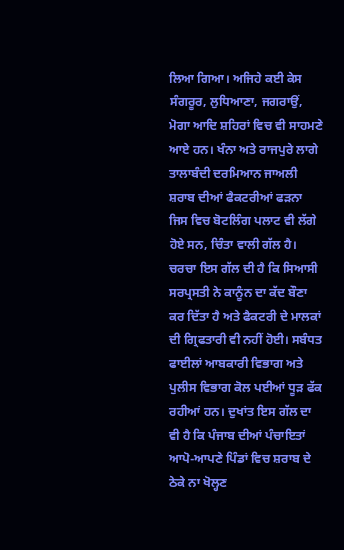ਲਿਆ ਗਿਆ। ਅਜਿਹੇ ਕਈ ਕੇਸ ਸੰਗਰੂਰ, ਲੁਧਿਆਣਾ, ਜਗਰਾਉਂ, ਮੋਗਾ ਆਦਿ ਸ਼ਹਿਰਾਂ ਵਿਚ ਵੀ ਸਾਹਮਣੇ ਆਏ ਹਨ। ਖੰਨਾ ਅਤੇ ਰਾਜਪੁਰੇ ਲਾਗੇ ਤਾਲਾਬੰਦੀ ਦਰਮਿਆਨ ਜਾਅਲੀ ਸ਼ਰਾਬ ਦੀਆਂ ਫੈਕਟਰੀਆਂ ਫੜਨਾ ਜਿਸ ਵਿਚ ਬੋਟਲਿੰਗ ਪਲਾਟ ਵੀ ਲੱਗੇ ਹੋਏ ਸਨ, ਚਿੰਤਾ ਵਾਲੀ ਗੱਲ ਹੈ। ਚਰਚਾ ਇਸ ਗੱਲ ਦੀ ਹੈ ਕਿ ਸਿਆਸੀ ਸਰਪ੍ਰਸਤੀ ਨੇ ਕਾਨੂੰਨ ਦਾ ਕੱਦ ਬੌਣਾ ਕਰ ਦਿੱਤਾ ਹੈ ਅਤੇ ਫੈਕਟਰੀ ਦੇ ਮਾਲਕਾਂ ਦੀ ਗ੍ਰਿਫਤਾਰੀ ਵੀ ਨਹੀਂ ਹੋਈ। ਸਬੰਧਤ ਫਾਈਲਾਂ ਆਬਕਾਰੀ ਵਿਭਾਗ ਅਤੇ ਪੁਲੀਸ ਵਿਭਾਗ ਕੋਲ ਪਈਆਂ ਧੂੜ ਫੱਕ ਰਹੀਆਂ ਹਨ। ਦੁਖਾਂਤ ਇਸ ਗੱਲ ਦਾ ਵੀ ਹੈ ਕਿ ਪੰਜਾਬ ਦੀਆਂ ਪੰਚਾਇਤਾਂ ਆਪੋ-ਆਪਣੇ ਪਿੰਡਾਂ ਵਿਚ ਸ਼ਰਾਬ ਦੇ ਠੇਕੇ ਨਾ ਖੋਲ੍ਹਣ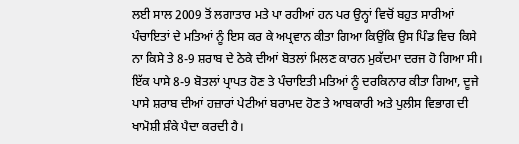ਲਈ ਸਾਲ 2009 ਤੋਂ ਲਗਾਤਾਰ ਮਤੇ ਪਾ ਰਹੀਆਂ ਹਨ ਪਰ ਉਨ੍ਹਾਂ ਵਿਚੋਂ ਬਹੁਤ ਸਾਰੀਆਂ ਪੰਚਾਇਤਾਂ ਦੇ ਮਤਿਆਂ ਨੂੰ ਇਸ ਕਰ ਕੇ ਅਪ੍ਰਵਾਨ ਕੀਤਾ ਗਿਆ ਕਿਉਂਕਿ ਉਸ ਪਿੰਡ ਵਿਚ ਕਿਸੇ ਨਾ ਕਿਸੇ ਤੇ 8-9 ਸ਼ਰਾਬ ਦੇ ਠੇਕੇ ਦੀਆਂ ਬੋਤਲਾਂ ਮਿਲਣ ਕਾਰਨ ਮੁਕੱਦਮਾ ਦਰਜ ਹੋ ਗਿਆ ਸੀ। ਇੱਕ ਪਾਸੇ 8-9 ਬੋਤਲਾਂ ਪ੍ਰਾਪਤ ਹੋਣ ਤੇ ਪੰਚਾਇਤੀ ਮਤਿਆਂ ਨੂੰ ਦਰਕਿਨਾਰ ਕੀਤਾ ਗਿਆ, ਦੂਜੇ ਪਾਸੇ ਸ਼ਰਾਬ ਦੀਆਂ ਹਜ਼ਾਰਾਂ ਪੇਟੀਆਂ ਬਰਾਮਦ ਹੋਣ ਤੇ ਆਬਕਾਰੀ ਅਤੇ ਪੁਲੀਸ ਵਿਭਾਗ ਦੀ ਖਾਮੋਸ਼ੀ ਸ਼ੰਕੇ ਪੈਦਾ ਕਰਦੀ ਹੈ।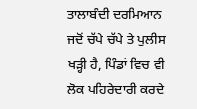ਤਾਲਾਬੰਦੀ ਦਰਮਿਆਨ ਜਦੋਂ ਚੱਪੇ ਚੱਪੇ ਤੇ ਪੁਲੀਸ ਖੜ੍ਹੀ ਹੈ, ਪਿੰਡਾਂ ਵਿਚ ਵੀ ਲੋਕ ਪਹਿਰੇਦਾਰੀ ਕਰਦੇ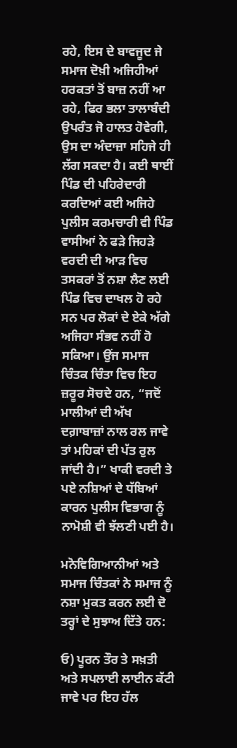ਰਹੇ, ਇਸ ਦੇ ਬਾਵਜੂਦ ਜੇ ਸਮਾਜ ਦੋਖ਼ੀ ਅਜਿਹੀਆਂ ਹਰਕਤਾਂ ਤੋਂ ਬਾਜ਼ ਨਹੀਂ ਆ ਰਹੇ, ਫਿਰ ਭਲਾ ਤਾਲਾਬੰਦੀ ਉਪਰੰਤ ਜੋ ਹਾਲਤ ਹੋਵੇਗੀ, ਉਸ ਦਾ ਅੰਦਾਜ਼ਾ ਸਹਿਜੇ ਹੀ ਲੱਗ ਸਕਦਾ ਹੈ। ਕਈ ਥਾਈਂ ਪਿੰਡ ਦੀ ਪਹਿਰੇਦਾਰੀ ਕਰਦਿਆਂ ਕਈ ਅਜਿਹੇ ਪੁਲੀਸ ਕਰਮਚਾਰੀ ਵੀ ਪਿੰਡ ਵਾਸੀਆਂ ਨੇ ਫੜੇ ਜਿਹੜੇ ਵਰਦੀ ਦੀ ਆੜ ਵਿਚ ਤਸਕਰਾਂ ਤੋਂ ਨਸ਼ਾ ਲੈਣ ਲਈ ਪਿੰਡ ਵਿਚ ਦਾਖਲ ਹੋ ਰਹੇ ਸਨ ਪਰ ਲੋਕਾਂ ਦੇ ਏਕੇ ਅੱਗੇ ਅਜਿਹਾ ਸੰਭਵ ਨਹੀਂ ਹੋ ਸਕਿਆ। ਉਂਜ ਸਮਾਜ ਚਿੰਤਕ ਚਿੰਤਾ ਵਿਚ ਇਹ ਜ਼ਰੂਰ ਸੋਚਦੇ ਹਨ, “ਜਦੋਂ ਮਾਲੀਆਂ ਦੀ ਅੱਖ ਦਗ਼ਾਬਾਜ਼ਾਂ ਨਾਲ ਰਲ ਜਾਵੇ ਤਾਂ ਮਹਿਕਾਂ ਦੀ ਪੱਤ ਰੁਲ ਜਾਂਦੀ ਹੈ।” ਖਾਕੀ ਵਰਦੀ ਤੇ ਪਏ ਨਸ਼ਿਆਂ ਦੇ ਧੱਬਿਆਂ ਕਾਰਨ ਪੁਲੀਸ ਵਿਭਾਗ ਨੂੰ ਨਾਮੋਸ਼ੀ ਵੀ ਝੱਲਣੀ ਪਈ ਹੈ।

ਮਨੋਵਿਗਿਆਨੀਆਂ ਅਤੇ ਸਮਾਜ ਚਿੰਤਕਾਂ ਨੇ ਸਮਾਜ ਨੂੰ ਨਸ਼ਾ ਮੁਕਤ ਕਰਨ ਲਈ ਦੋ ਤਰ੍ਹਾਂ ਦੇ ਸੁਝਾਅ ਦਿੱਤੇ ਹਨ:

ਓ) ਪੂਰਨ ਤੌਰ ਤੇ ਸਖ਼ਤੀ ਅਤੇ ਸਪਲਾਈ ਲਾਈਨ ਕੱਟੀ ਜਾਵੇ ਪਰ ਇਹ ਹੱਲ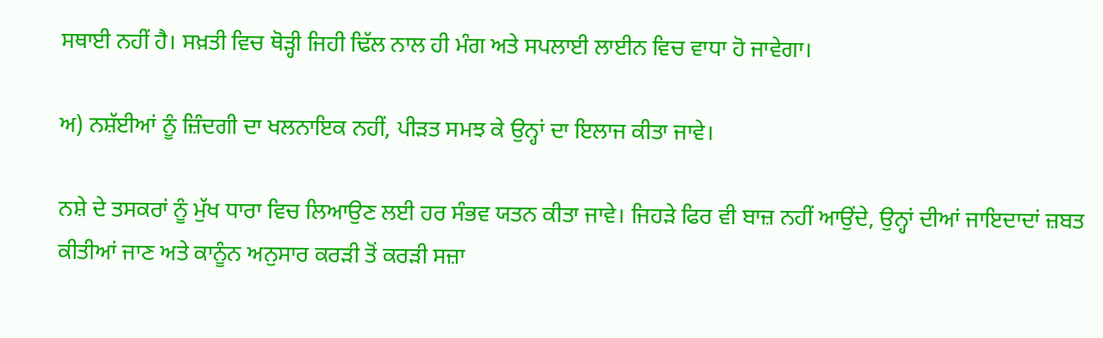ਸਥਾਈ ਨਹੀਂ ਹੈ। ਸਖ਼ਤੀ ਵਿਚ ਥੋੜ੍ਹੀ ਜਿਹੀ ਢਿੱਲ ਨਾਲ ਹੀ ਮੰਗ ਅਤੇ ਸਪਲਾਈ ਲਾਈਨ ਵਿਚ ਵਾਧਾ ਹੋ ਜਾਵੇਗਾ।

ਅ) ਨਸ਼ੱਈਆਂ ਨੂੰ ਜ਼ਿੰਦਗੀ ਦਾ ਖਲਨਾਇਕ ਨਹੀਂ, ਪੀੜਤ ਸਮਝ ਕੇ ਉਨ੍ਹਾਂ ਦਾ ਇਲਾਜ ਕੀਤਾ ਜਾਵੇ।

ਨਸ਼ੇ ਦੇ ਤਸਕਰਾਂ ਨੂੰ ਮੁੱਖ ਧਾਰਾ ਵਿਚ ਲਿਆਉਣ ਲਈ ਹਰ ਸੰਭਵ ਯਤਨ ਕੀਤਾ ਜਾਵੇ। ਜਿਹੜੇ ਫਿਰ ਵੀ ਬਾਜ਼ ਨਹੀਂ ਆਉਂਦੇ, ਉਨ੍ਹਾਂ ਦੀਆਂ ਜਾਇਦਾਦਾਂ ਜ਼ਬਤ ਕੀਤੀਆਂ ਜਾਣ ਅਤੇ ਕਾਨੂੰਨ ਅਨੁਸਾਰ ਕਰੜੀ ਤੋਂ ਕਰੜੀ ਸਜ਼ਾ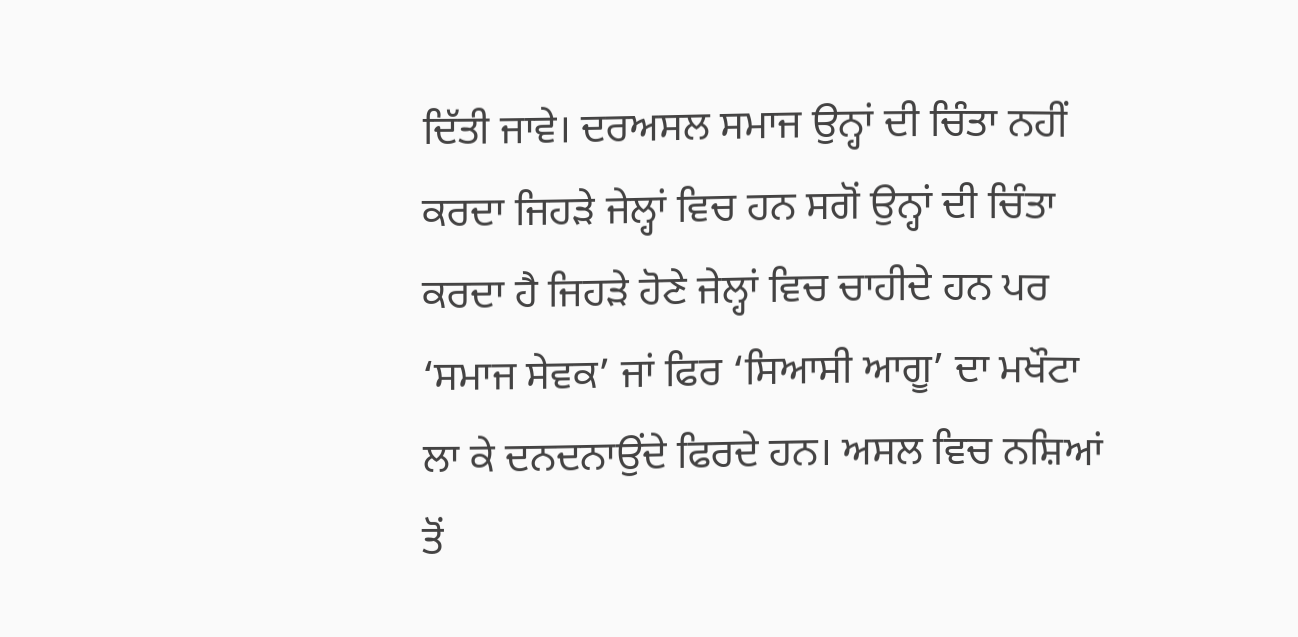ਦਿੱਤੀ ਜਾਵੇ। ਦਰਅਸਲ ਸਮਾਜ ਉਨ੍ਹਾਂ ਦੀ ਚਿੰਤਾ ਨਹੀਂ ਕਰਦਾ ਜਿਹੜੇ ਜੇਲ੍ਹਾਂ ਵਿਚ ਹਨ ਸਗੋਂ ਉਨ੍ਹਾਂ ਦੀ ਚਿੰਤਾ ਕਰਦਾ ਹੈ ਜਿਹੜੇ ਹੋਣੇ ਜੇਲ੍ਹਾਂ ਵਿਚ ਚਾਹੀਦੇ ਹਨ ਪਰ ‘ਸਮਾਜ ਸੇਵਕ’ ਜਾਂ ਫਿਰ ‘ਸਿਆਸੀ ਆਗੂ’ ਦਾ ਮਖੌਟਾ ਲਾ ਕੇ ਦਨਦਨਾਉਂਦੇ ਫਿਰਦੇ ਹਨ। ਅਸਲ ਵਿਚ ਨਸ਼ਿਆਂ ਤੋਂ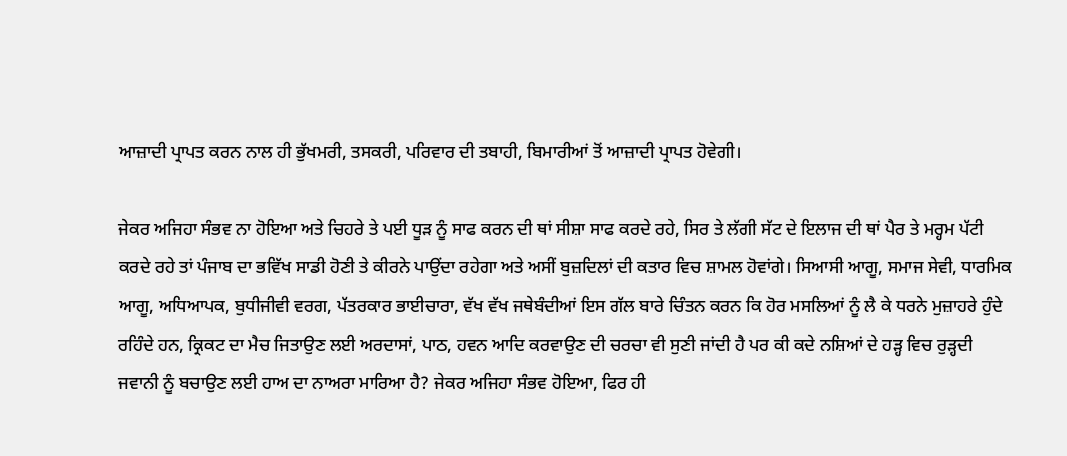ਆਜ਼ਾਦੀ ਪ੍ਰਾਪਤ ਕਰਨ ਨਾਲ ਹੀ ਭੁੱਖਮਰੀ, ਤਸਕਰੀ, ਪਰਿਵਾਰ ਦੀ ਤਬਾਹੀ, ਬਿਮਾਰੀਆਂ ਤੋਂ ਆਜ਼ਾਦੀ ਪ੍ਰਾਪਤ ਹੋਵੇਗੀ।

ਜੇਕਰ ਅਜਿਹਾ ਸੰਭਵ ਨਾ ਹੋਇਆ ਅਤੇ ਚਿਹਰੇ ਤੇ ਪਈ ਧੂੜ ਨੂੰ ਸਾਫ ਕਰਨ ਦੀ ਥਾਂ ਸੀਸ਼ਾ ਸਾਫ ਕਰਦੇ ਰਹੇ, ਸਿਰ ਤੇ ਲੱਗੀ ਸੱਟ ਦੇ ਇਲਾਜ ਦੀ ਥਾਂ ਪੈਰ ਤੇ ਮਰ੍ਹਮ ਪੱਟੀ ਕਰਦੇ ਰਹੇ ਤਾਂ ਪੰਜਾਬ ਦਾ ਭਵਿੱਖ ਸਾਡੀ ਹੋਣੀ ਤੇ ਕੀਰਨੇ ਪਾਉਂਦਾ ਰਹੇਗਾ ਅਤੇ ਅਸੀਂ ਬੁਜ਼ਦਿਲਾਂ ਦੀ ਕਤਾਰ ਵਿਚ ਸ਼ਾਮਲ ਹੋਵਾਂਗੇ। ਸਿਆਸੀ ਆਗੂ, ਸਮਾਜ ਸੇਵੀ, ਧਾਰਮਿਕ ਆਗੂ, ਅਧਿਆਪਕ, ਬੁਧੀਜੀਵੀ ਵਰਗ, ਪੱਤਰਕਾਰ ਭਾਈਚਾਰਾ, ਵੱਖ ਵੱਖ ਜਥੇਬੰਦੀਆਂ ਇਸ ਗੱਲ ਬਾਰੇ ਚਿੰਤਨ ਕਰਨ ਕਿ ਹੋਰ ਮਸਲਿਆਂ ਨੂੰ ਲੈ ਕੇ ਧਰਨੇ ਮੁਜ਼ਾਹਰੇ ਹੁੰਦੇ ਰਹਿੰਦੇ ਹਨ, ਕ੍ਰਿਕਟ ਦਾ ਮੈਚ ਜਿਤਾਉਣ ਲਈ ਅਰਦਾਸਾਂ, ਪਾਠ, ਹਵਨ ਆਦਿ ਕਰਵਾਉਣ ਦੀ ਚਰਚਾ ਵੀ ਸੁਣੀ ਜਾਂਦੀ ਹੈ ਪਰ ਕੀ ਕਦੇ ਨਸ਼ਿਆਂ ਦੇ ਹੜ੍ਹ ਵਿਚ ਰੁੜ੍ਹਦੀ ਜਵਾਨੀ ਨੂੰ ਬਚਾਉਣ ਲਈ ਹਾਅ ਦਾ ਨਾਅਰਾ ਮਾਰਿਆ ਹੈ? ਜੇਕਰ ਅਜਿਹਾ ਸੰਭਵ ਹੋਇਆ, ਫਿਰ ਹੀ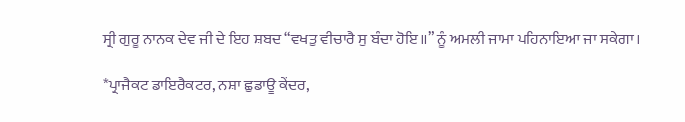ਸ੍ਰੀ ਗੁਰੂ ਨਾਨਕ ਦੇਵ ਜੀ ਦੇ ਇਹ ਸ਼ਬਦ “ਵਖਤੁ ਵੀਚਾਰੈ ਸੁ ਬੰਦਾ ਹੋਇ॥” ਨੂੰ ਅਮਲੀ ਜਾਮਾ ਪਹਿਨਾਇਆ ਜਾ ਸਕੇਗਾ।

*ਪ੍ਰਾਜੈਕਟ ਡਾਇਰੈਕਟਰ, ਨਸ਼ਾ ਛੁਡਾਊ ਕੇਂਦਰ,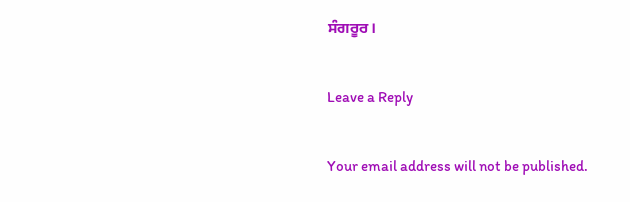ਸੰਗਰੂਰ।

Leave a Reply

Your email address will not be published.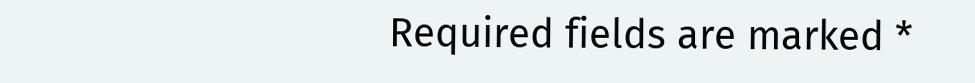Required fields are marked *